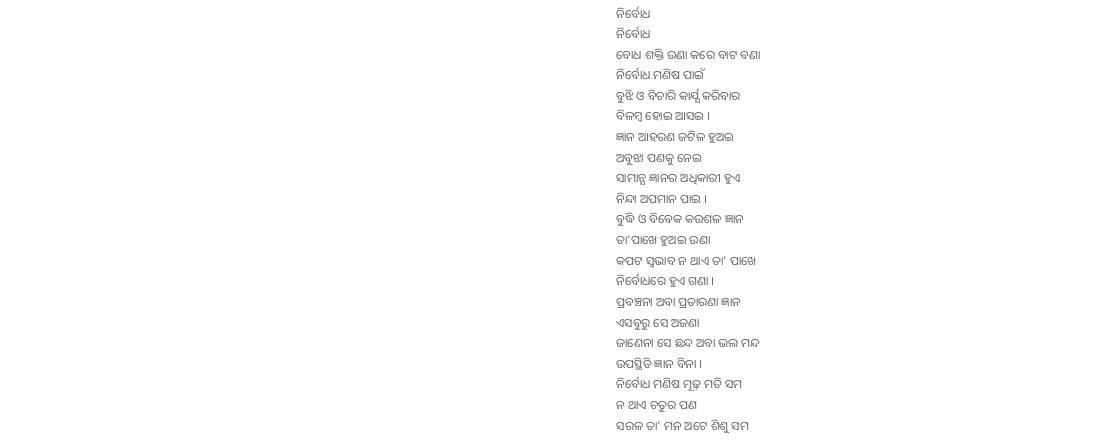ନିର୍ବୋଧ
ନିର୍ବୋଧ
ବୋଧ ଶକ୍ତି ଉଣା କରେ ବାଟ ବଣା
ନିର୍ବୋଧ ମଣିଷ ପାଇଁ
ବୁଝି ଓ ବିଚାରି କାର୍ଯ୍ଯ କରିବାର
ବିଳମ୍ବ ହୋଇ ଆସଇ ।
ଜ୍ଞାନ ଆହରଣ ଜଟିଳ ହୁଅଇ
ଅବୁଝା ପଣକୁ ନେଇ
ସାମାନ୍ଯ ଜ୍ଞାନର ଅଧିକାରୀ ହୁଏ
ନିନ୍ଦା ଅପମାନ ପାଇ ।
ବୁଦ୍ଧି ଓ ବିବେକ କଉଶଳ ଜ୍ଞାନ
ତା'ପାଖେ ହୁଅଇ ଉଣା
କପଟ ସ୍ବଭାବ ନ ଥାଏ ତା' ପାଖେ
ନିର୍ବୋଧରେ ହୁଏ ଗଣା ।
ପ୍ରବଞ୍ଚନା ଅବା ପ୍ରତାରଣା ଜ୍ଞାନ
ଏସବୁରୁ ସେ ଅଜଣା
ଜାଣେନା ସେ ଛନ୍ଦ ଅବା ଭଲ ମନ୍ଦ
ଉପସ୍ଥିତି ଜ୍ଞାନ ବିନା ।
ନିର୍ବୋଧ ମଣିଷ ମୂଢ଼ ମତି ସମ
ନ ଥାଏ ଚତୁର ପଣ
ସରଳ ତା' ମନ ଅଟେ ଶିଶୁ ସମ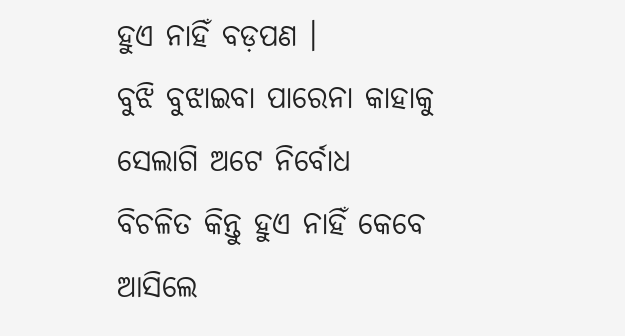ହୁଏ ନାହିଁ ବଡ଼ପଣ ।
ବୁଝି ବୁଝାଇବା ପାରେନା କାହାକୁ
ସେଲାଗି ଅଟେ ନିର୍ବୋଧ
ବିଚଳିତ କିନ୍ତୁ ହୁଏ ନାହିଁ କେବେ
ଆସିଲେ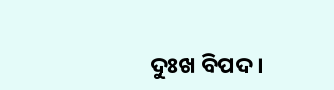ଦୁଃଖ ବିପଦ ।